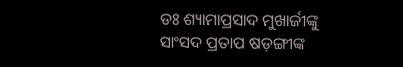ଡଃ ଶ୍ୟାମାପ୍ରସାଦ ମୁଖାର୍ଜୀଙ୍କୁ ସାଂସଦ ପ୍ରତାପ ଷଡ଼ଙ୍ଗୀଙ୍କ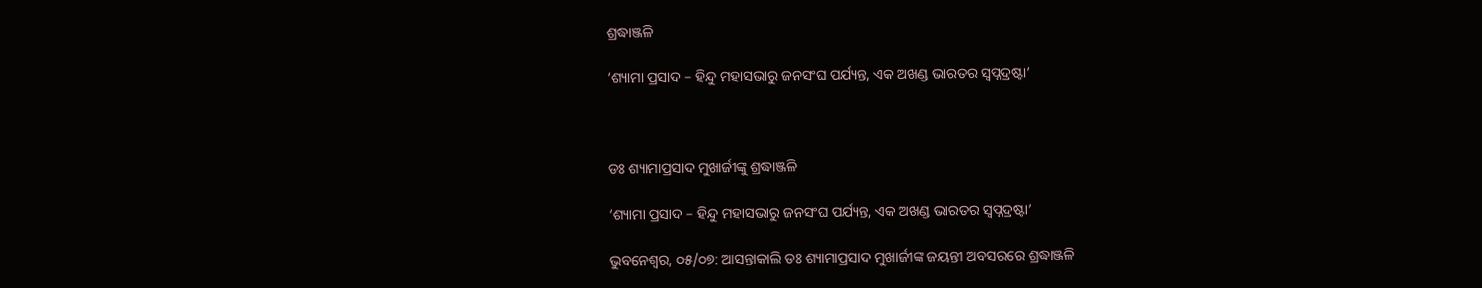ଶ୍ରଦ୍ଧାଞ୍ଜଳି

‘ଶ୍ୟାମା ପ୍ରସାଦ – ହିନ୍ଦୁ ମହାସଭାରୁ ଜନସଂଘ ପର୍ଯ୍ୟନ୍ତ, ଏକ ଅଖଣ୍ଡ ଭାରତର ସ୍ବପ୍ନଦ୍ରଷ୍ଟା’



ଡଃ ଶ୍ୟାମାପ୍ରସାଦ ମୁଖାର୍ଜୀଙ୍କୁ ଶ୍ରଦ୍ଧାଞ୍ଜଳି

‘ଶ୍ୟାମା ପ୍ରସାଦ – ହିନ୍ଦୁ ମହାସଭାରୁ ଜନସଂଘ ପର୍ଯ୍ୟନ୍ତ, ଏକ ଅଖଣ୍ଡ ଭାରତର ସ୍ବପ୍ନଦ୍ରଷ୍ଟା’

ଭୁବନେଶ୍ୱର, ୦୫/୦୭: ଆସନ୍ତାକାଲି ଡଃ ଶ୍ୟାମାପ୍ରସାଦ ମୁଖାର୍ଜୀଙ୍କ ଜୟନ୍ତୀ ଅବସରରେ ଶ୍ରଦ୍ଧାଞ୍ଜଳି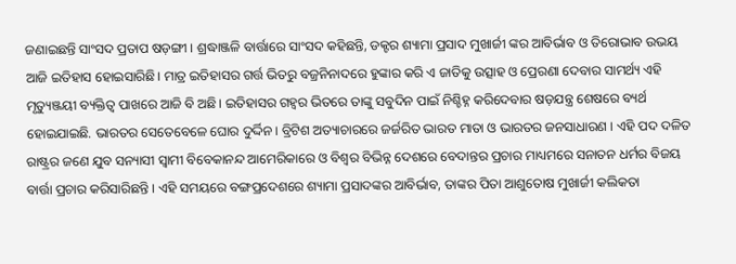ଜଣାଇଛନ୍ତି ସାଂସଦ ପ୍ରତାପ ଷଡ଼ଙ୍ଗୀ। ଶ୍ରଦ୍ଧାଞ୍ଜଳି ବାର୍ତ୍ତାରେ ସାଂସଦ କହିଛନ୍ତି, ଡକ୍ଟର ଶ୍ୟାମା ପ୍ରସାଦ ମୁଖାର୍ଜୀ ଙ୍କର ଆବିର୍ଭାବ ଓ ତିରୋଭାବ ଉଭୟ ଆଜି ଇତିହାସ ହୋଇସାରିଛି। ମାତ୍ର ଇତିହାସର ଗର୍ତ୍ତ ଭିତରୁ ବଜ୍ରନିନାଦରେ ହୁଙ୍କାର କରି ଏ ଜାତିକୁ ଉତ୍ସାହ ଓ ପ୍ରେରଣା ଦେବାର ସାମର୍ଥ୍ୟ ଏହି ମୃତ୍ୟୁଞ୍ଜୟୀ ବ୍ୟକ୍ତିତ୍ୱ ପାଖରେ ଆଜି ବି ଅଛି। ଇତିହାସର ଗହ୍ୱର ଭିତରେ ତାଙ୍କୁ ସବୁଦିନ ପାଇଁ ନିଶ୍ଚିହ୍ନ କରିଦେବାର ଷଡ଼ଯନ୍ତ୍ର ଶେଷରେ ବ୍ୟର୍ଥ ହୋଇଯାଇଛି. ଭାରତର ସେତେବେଳେ ଘୋର ଦୁର୍ଦ୍ଦିନ। ବ୍ରିଟିଶ ଅତ୍ୟାଚାରରେ ଜର୍ଜରିତ ଭାରତ ମାତା ଓ ଭାରତର ଜନସାଧାରଣ । ଏହି ପଦ ଦଳିତ ରାଷ୍ଟ୍ରର ଜଣେ ଯୁବ ସନ୍ୟାସୀ ସ୍ୱାମୀ ବିବେକାନନ୍ଦ ଆମେରିକାରେ ଓ ବିଶ୍ୱର ବିଭିନ୍ନ ଦେଶରେ ବେଦାନ୍ତର ପ୍ରଚାର ମାଧ୍ୟମରେ ସନାତନ ଧର୍ମର ବିଜୟ ବାର୍ତ୍ତା ପ୍ରଚାର କରିସାରିଛନ୍ତି। ଏହି ସମୟରେ ବଙ୍ଗପ୍ରଦେଶରେ ଶ୍ୟାମା ପ୍ରସାଦଙ୍କର ଆବିର୍ଭାବ, ତାଙ୍କର ପିତା ଆଶୁତୋଷ ମୁଖାର୍ଜୀ କଲିକତା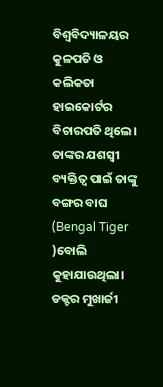ବିଶ୍ୱବିଦ୍ୟାଳୟର କୁଳପତି ଓ କଲିକତା ହାଇକୋର୍ଟର ବିଚାରପତି ଥିଲେ। ତାଙ୍କର ଯଶସ୍ବୀ ବ୍ୟକ୍ତିତ୍ୱ ପାଇଁ ତାଙ୍କୁ ବଙ୍ଗର ବାଘ (Bengal Tiger )ବୋଲି କୁହାଯାଉଥିଲା। ଡକ୍ଟର ମୁଖାର୍ଜୀ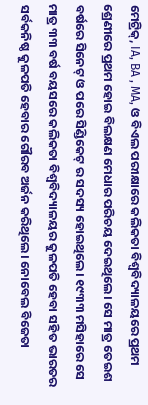ମେଟ୍ରିକ୍, IA, BA , MA, ଓ ବିଏଲ ପରୀକ୍ଷାରେ କଲିକତା ବିଶ୍ୱବିଦ୍ୟାଳୟରେ ପ୍ରଥମ ଶ୍ରେଣୀରେ ପ୍ରଥମ ହୋଇ ବିଲକ୍ଷଣ ମେଧାର ପରିଚୟ ଦେଇଥିଲେ। ସେ ମାତ୍ର ତେଇଶ ବର୍ଷରେ ସିନେଟ୍ ଓ ପରେ ସିଣ୍ଡିକେଟ୍ ର ସଦସ୍ୟ ହୋଇଥିଲେ‌। ୧୯୩୩ ମସିହାରେ ସେ ମାତ୍ର ୩୩ ବର୍ଷ ବୟସରେ କଲିକତା ବିଶ୍ୱବିଦ୍ୟାଳୟର କୁଳପତି ହେବା ସହିତ ଭାରତର ସର୍ବକନିଷ୍ଠ କୁଳପତି ହେବାର ଗୌରବ ଅର୍ଜନ କରିଥିଲେ। ନୋବେଲ ବିଜେତା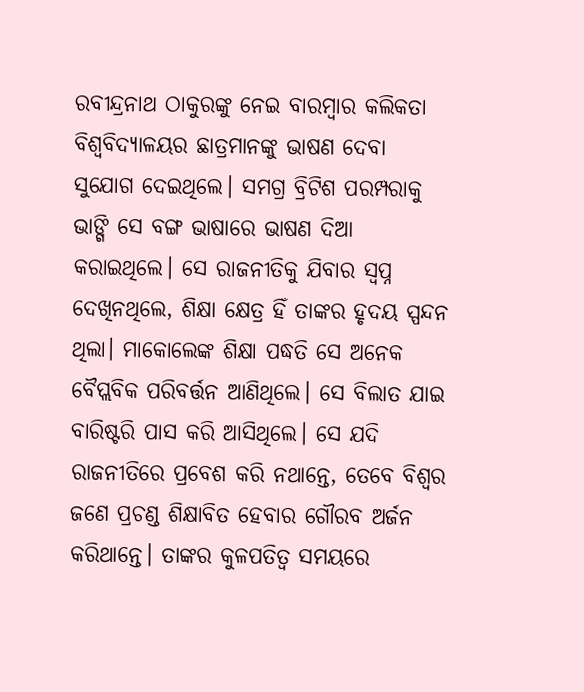ରବୀନ୍ଦ୍ରନାଥ ଠାକୁରଙ୍କୁ ନେଇ ବାରମ୍ବାର କଲିକତା ବିଶ୍ୱବିଦ୍ୟାଳୟର ଛାତ୍ରମାନଙ୍କୁ ଭାଷଣ ଦେବା ସୁଯୋଗ ଦେଇଥିଲେ। ସମଗ୍ର ବ୍ରିଟିଶ ପରମ୍ପରାକୁ ଭାଙ୍ଗି ସେ ବଙ୍ଗ ଭାଷାରେ ଭାଷଣ ଦିଆ କରାଇଥିଲେ। ସେ ରାଜନୀତିକୁ ଯିବାର ସ୍ୱପ୍ନ ଦେଖିନଥିଲେ, ଶିକ୍ଷା କ୍ଷେତ୍ର ହିଁ ତାଙ୍କର ହୃଦୟ ସ୍ପନ୍ଦନ ଥିଲା। ମାକୋଲେଙ୍କ ଶିକ୍ଷା ପଦ୍ଧତି ସେ ଅନେକ ବୈପ୍ଲବିକ ପରିବର୍ତ୍ତନ ଆଣିଥିଲେ। ସେ ବିଲାତ ଯାଇ ବାରିଷ୍ଟରି ପାସ କରି ଆସିଥିଲେ। ସେ ଯଦି ରାଜନୀତିରେ ପ୍ରବେଶ କରି ନଥାନ୍ତେ, ତେବେ ବିଶ୍ୱର ଜଣେ ପ୍ରଚଣ୍ଡ ଶିକ୍ଷାବିତ ହେବାର ଗୌରବ ଅର୍ଜନ କରିଥାନ୍ତେ। ତାଙ୍କର କୁଳପତିତ୍ୱ ସମୟରେ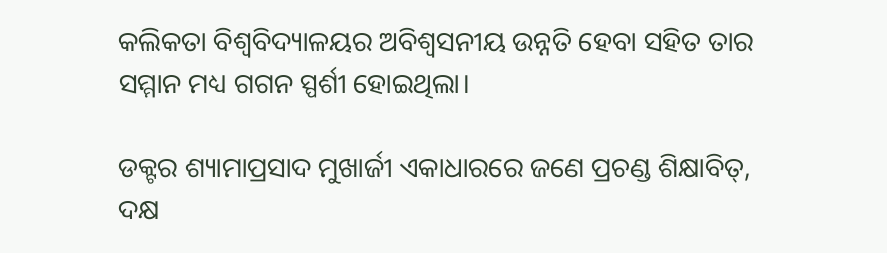କଲିକତା ବିଶ୍ୱବିଦ୍ୟାଳୟର ଅବିଶ୍ୱସନୀୟ ଉନ୍ନତି ହେବା ସହିତ ତାର ସମ୍ମାନ ମଧ୍ୟ ଗଗନ ସ୍ପର୍ଶୀ ହୋଇଥିଲା।

ଡକ୍ଟର ଶ୍ୟାମାପ୍ରସାଦ ମୁଖାର୍ଜୀ ଏକାଧାରରେ ଜଣେ ପ୍ରଚଣ୍ଡ ଶିକ୍ଷାବିତ୍, ଦକ୍ଷ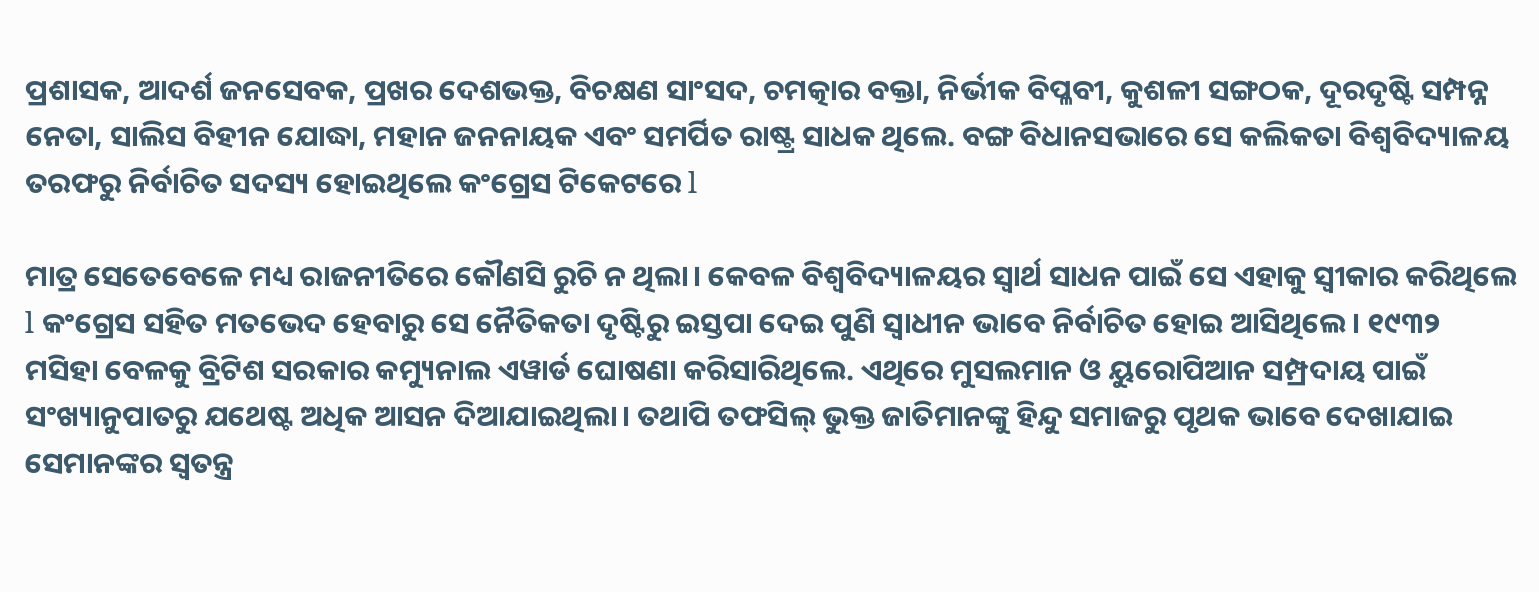ପ୍ରଶାସକ, ଆଦର୍ଶ ଜନସେବକ, ପ୍ରଖର ଦେଶଭକ୍ତ, ବିଚକ୍ଷଣ ସାଂସଦ, ଚମତ୍କାର ବକ୍ତା, ନିର୍ଭୀକ ବିପ୍ଳବୀ, କୁଶଳୀ ସଙ୍ଗଠକ, ଦୂରଦୃଷ୍ଟି ସମ୍ପନ୍ନ ନେତା, ସାଲିସ ବିହୀନ ଯୋଦ୍ଧା, ମହାନ ଜନନାୟକ ଏବଂ ସମର୍ପିତ ରାଷ୍ଟ୍ର ସାଧକ ଥିଲେ. ବଙ୍ଗ ବିଧାନସଭାରେ ସେ କଲିକତା ବିଶ୍ୱବିଦ୍ୟାଳୟ ତରଫରୁ ନିର୍ବାଚିତ ସଦସ୍ୟ ହୋଇଥିଲେ କଂଗ୍ରେସ ଟିକେଟରେ l

ମାତ୍ର ସେତେବେଳେ ମଧ୍ୟ ରାଜନୀତିରେ କୌଣସି ରୁଚି ନ ଥିଲା। କେବଳ ବିଶ୍ୱବିଦ୍ୟାଳୟର ସ୍ୱାର୍ଥ ସାଧନ ପାଇଁ ସେ ଏହାକୁ ସ୍ୱୀକାର କରିଥିଲେ l କଂଗ୍ରେସ ସହିତ ମତଭେଦ ହେବାରୁ ସେ ନୈତିକତା ଦୃଷ୍ଟିରୁ ଇସ୍ତପା ଦେଇ ପୁଣି ସ୍ୱାଧୀନ ଭାବେ ନିର୍ବାଚିତ ହୋଇ ଆସିଥିଲେ। ୧୯୩୨ ମସିହା ବେଳକୁ ବ୍ରିଟିଶ ସରକାର କମ୍ୟୁନାଲ ଏୱାର୍ଡ ଘୋଷଣା କରିସାରିଥିଲେ. ଏଥିରେ ମୁସଲମାନ ଓ ୟୁରୋପିଆନ ସମ୍ପ୍ରଦାୟ ପାଇଁ ସଂଖ୍ୟାନୁପାତରୁ ଯଥେଷ୍ଟ ଅଧିକ ଆସନ ଦିଆଯାଇଥିଲା। ତଥାପି ତଫସିଲ୍ ଭୁକ୍ତ ଜାତିମାନଙ୍କୁ ହିନ୍ଦୁ ସମାଜରୁ ପୃଥକ ଭାବେ ଦେଖାଯାଇ ସେମାନଙ୍କର ସ୍ୱତନ୍ତ୍ର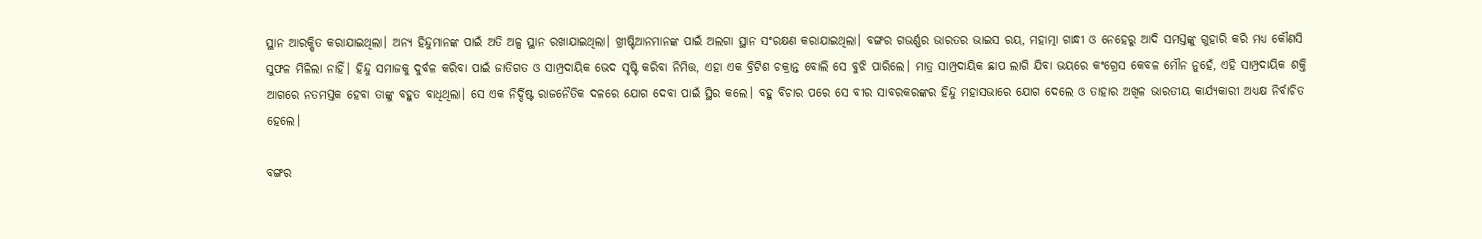ସ୍ଥାନ ଆରକ୍ଷିତ କରାଯାଇଥିଲା। ଅନ୍ୟ ହିନ୍ଦୁମାନଙ୍କ ପାଇଁ ଅତି ଅଳ୍ପ ସ୍ଥାନ ରଖାଯାଇଥିଲା। ଖ୍ରୀଷ୍ଟିଆନମାନଙ୍କ ପାଇଁ ଅଲଗା ସ୍ଥାନ ସଂରକ୍ଷଣ କରାଯାଇଥିଲା। ବଙ୍ଗର ଗଭର୍ଣ୍ଣର ଭାରତର ଭାଇସ ରୟ, ମହାତ୍ମା ଗାନ୍ଧୀ ଓ ନେହେରୁ ଆଦି ସମସ୍ତଙ୍କୁ ଗୁହାରି କରି ମଧ୍ୟ କୌଣସି ସୁଫଳ ମିଳିଲା ନାହିଁ। ହିନ୍ଦୁ ସମାଜକୁ ଦୁର୍ବଳ କରିବା ପାଇଁ ଜାତିଗତ ଓ ସାମ୍ପ୍ରଦାୟିକ ଭେଦ ସୃଷ୍ଟି କରିବା ନିମିତ୍ତ, ଏହା ଏକ ବ୍ରିଟିଶ ଚକ୍ରାନ୍ତ ବୋଲି ସେ ବୁଝି ପାରିଲେ। ମାତ୍ର ସାମ୍ପ୍ରଦାୟିକ ଛାପ ଲାଗି ଯିବା ଭୟରେ କଂଗ୍ରେସ କେବଳ ମୌନ ନୁହେଁ, ଏହି ସାମ୍ପ୍ରଦାୟିକ ଶକ୍ତି ଆଗରେ ନତମସ୍ତକ ହେବା ତାଙ୍କୁ ବହୁତ ବାଧିଥିଲା। ସେ ଏକ ନିର୍ଦ୍ଦିଷ୍ଟ ରାଜନୈତିକ ଦଳରେ ଯୋଗ ଦେବା ପାଇଁ ସ୍ଥିର କଲେ। ବହୁ ବିଚାର ପରେ ସେ ବୀର ସାବରକରଙ୍କର ହିନ୍ଦୁ ମହାସଭାରେ ଯୋଗ ଦେଲେ ଓ ତାହାର ଅଖିଳ ଭାରତୀୟ କାର୍ଯ୍ୟକାରୀ ଅଧ୍ୟକ୍ଷ ନିର୍ବାଚିତ ହେଲେ।

ବଙ୍ଗର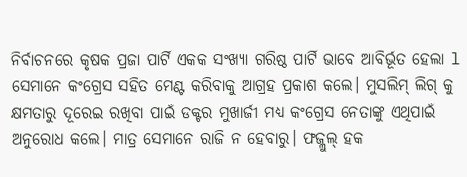ନିର୍ବାଚନରେ କୃଷକ ପ୍ରଜା ପାର୍ଟି ଏକକ ସଂଖ୍ୟା ଗରିଷ୍ଠ ପାର୍ଟି ଭାବେ ଆବିର୍ଭୂତ ହେଲା l ସେମାନେ କଂଗ୍ରେସ ସହିତ ମେଣ୍ଟ କରିବାକୁ ଆଗ୍ରହ ପ୍ରକାଶ କଲେ। ମୁସଲିମ୍ ଲିଗ୍ କୁ କ୍ଷମତାରୁ ଦୂରେଇ ରଖିବା ପାଇଁ ଡକ୍ଟର ମୁଖାର୍ଜୀ ମଧ୍ୟ କଂଗ୍ରେସ ନେତାଙ୍କୁ ଏଥିପାଇଁ ଅନୁରୋଧ କଲେ। ମାତ୍ର ସେମାନେ ରାଜି ନ ହେବାରୁ। ଫଜ୍ଲୁଲ୍ ହକ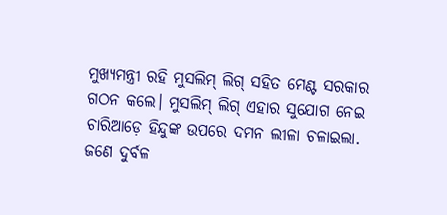ମୁଖ୍ୟମନ୍ତ୍ରୀ ରହି ମୁସଲିମ୍ ଲିଗ୍ ସହିତ ମେଣ୍ଟ ସରକାର ଗଠନ କଲେ। ମୁସଲିମ୍ ଲିଗ୍ ଏହାର ସୁଯୋଗ ନେଇ ଚାରିଆଡ଼େ ହିନ୍ଦୁଙ୍କ ଉପରେ ଦମନ ଲୀଳା ଚଳାଇଲା. ଜଣେ ଦୁର୍ବଳ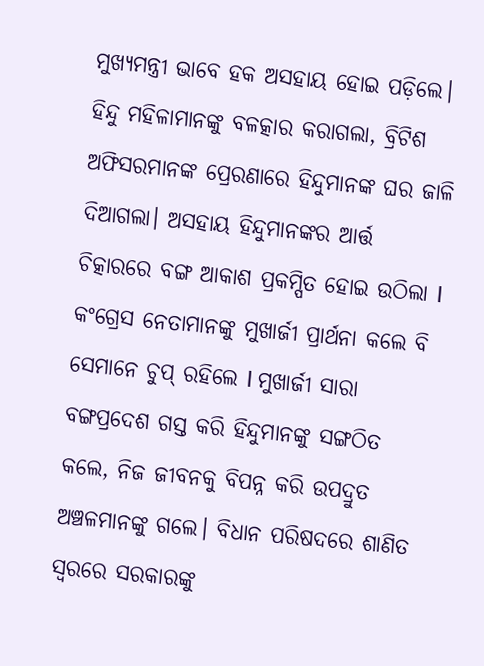ମୁଖ୍ୟମନ୍ତ୍ରୀ ଭାବେ ହକ ଅସହାୟ ହୋଇ ପଡ଼ିଲେ। ହିନ୍ଦୁ ମହିଳାମାନଙ୍କୁ ବଳତ୍କାର କରାଗଲା, ବ୍ରିଟିଶ ଅଫିସରମାନଙ୍କ ପ୍ରେରଣାରେ ହିନ୍ଦୁମାନଙ୍କ ଘର ଜାଳି ଦିଆଗଲା। ଅସହାୟ ହିନ୍ଦୁମାନଙ୍କର ଆର୍ତ୍ତ ଚିତ୍କାରରେ ବଙ୍ଗ ଆକାଶ ପ୍ରକମ୍ପିତ ହୋଇ ଉଠିଲା l କଂଗ୍ରେସ ନେତାମାନଙ୍କୁ ମୁଖାର୍ଜୀ ପ୍ରାର୍ଥନା କଲେ ବି ସେମାନେ ଚୁପ୍ ରହିଲେ l ମୁଖାର୍ଜୀ ସାରା ବଙ୍ଗପ୍ରଦେଶ ଗସ୍ତ କରି ହିନ୍ଦୁମାନଙ୍କୁ ସଙ୍ଗଠିତ କଲେ, ନିଜ ଜୀବନକୁ ବିପନ୍ନ କରି ଉପଦ୍ରୁତ ଅଞ୍ଚଳମାନଙ୍କୁ ଗଲେ। ବିଧାନ ପରିଷଦରେ ଶାଣିତ ସ୍ୱରରେ ସରକାରଙ୍କୁ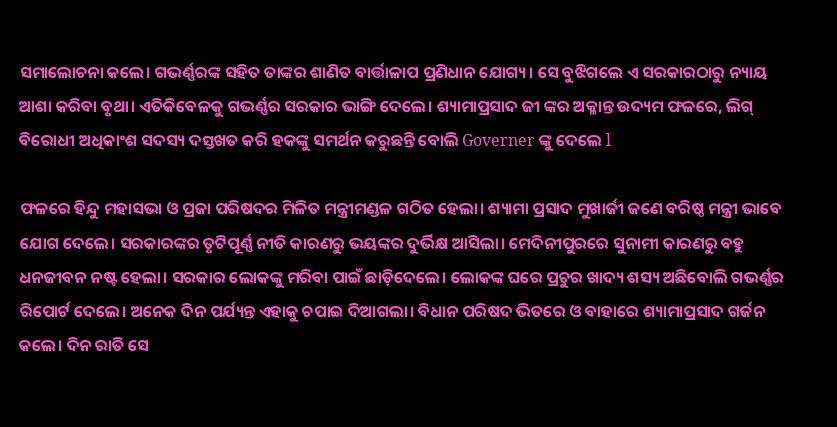ସମାଲୋଚନା କଲେ। ଗଭର୍ଣ୍ଣରଙ୍କ ସହିତ ତାଙ୍କର ଶାଣିତ ବାର୍ତ୍ତାଳାପ ପ୍ରଣିଧାନ ଯୋଗ୍ୟ। ସେ ବୁଝିଗଲେ ଏ ସରକାରଠାରୁ ନ୍ୟାୟ ଆଶା କରିବା ବୃଥା। ଏତିକିବେଳକୁ ଗଭର୍ଣ୍ଣର ସରକାର ଭାଙ୍ଗି ଦେଲେ। ଶ୍ୟାମାପ୍ରସାଦ ଜୀ ଙ୍କର ଅକ୍ଳାନ୍ତ ଉଦ୍ୟମ ଫଳରେ, ଲିଗ୍ ବିରୋଧୀ ଅଧିକାଂଶ ସଦସ୍ୟ ଦସ୍ତଖତ କରି ହକଙ୍କୁ ସମର୍ଥନ କରୁଛନ୍ତି ବୋଲି Governer ଙ୍କୁ ଦେଲେ l

ଫଳରେ ହିନ୍ଦୁ ମହାସଭା ଓ ପ୍ରଜା ପରିଷଦର ମିଳିତ ମନ୍ତ୍ରୀମଣ୍ଡଳ ଗଠିତ ହେଲା। ଶ୍ୟାମା ପ୍ରସାଦ ମୁଖାର୍ଜୀ ଜଣେ ବରିଷ୍ଠ ମନ୍ତ୍ରୀ ଭାବେ ଯୋଗ ଦେଲେ। ସରକାରଙ୍କର ତୃଟିପୂର୍ଣ୍ଣ ନୀତି କାରଣରୁ ଭୟଙ୍କର ଦୁର୍ଭିକ୍ଷ ଆସିଲା। ମେଦିନୀପୁରରେ ସୁନାମୀ କାରଣରୁ ବହୁ ଧନଜୀବନ ନଷ୍ଟ ହେଲା। ସରକାର ଲୋକଙ୍କୁ ମରିବା ପାଇଁ ଛାଡ଼ିଦେଲେ। ଲୋକଙ୍କ ଘରେ ପ୍ରଚୁର ଖାଦ୍ୟ ଶସ୍ୟ ଅଛିବୋଲି ଗଭର୍ଣ୍ଣର ରିପୋର୍ଟ ଦେଲେ। ଅନେକ ଦିନ ପର୍ଯ୍ୟନ୍ତ ଏହାକୁ ଚପାଇ ଦିଆଗଲା। ବିଧାନ ପରିଷଦ ଭିତରେ ଓ ବାହାରେ ଶ୍ୟାମାପ୍ରସାଦ ଗର୍ଜନ କଲେ। ଦିନ ରାତି ସେ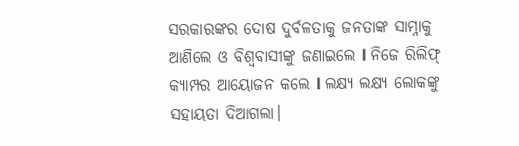ସରକାରଙ୍କର ଦୋଷ ଦୁର୍ବଳତାକୁ ଜନତାଙ୍କ ସାମ୍ନାକୁ ଆଣିଲେ ଓ ବିଶ୍ୱବାସୀଙ୍କୁ ଜଣାଇଲେ l ନିଜେ ରିଲିଫ୍ କ୍ୟାମ୍ପର ଆୟୋଜନ କଲେ l ଲକ୍ଷ୍ୟ ଲକ୍ଷ୍ୟ ଲୋକଙ୍କୁ ସହାୟତା ଦିଆଗଲା।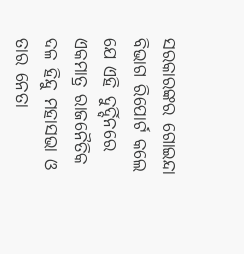ସରକାରଙ୍କର ଗୋଇନ୍ଦା ବିଭାଗ ରିପୋର୍ଟ କଲେ ଯେ ଏହି ଦୁର୍ଦ୍ଦିନରେ ଏକମାତ୍ର ରାଜନୈତିକ ଦଳ ହିନ୍ଦୁ ମହାସଭା ଓ ତାର ନେତା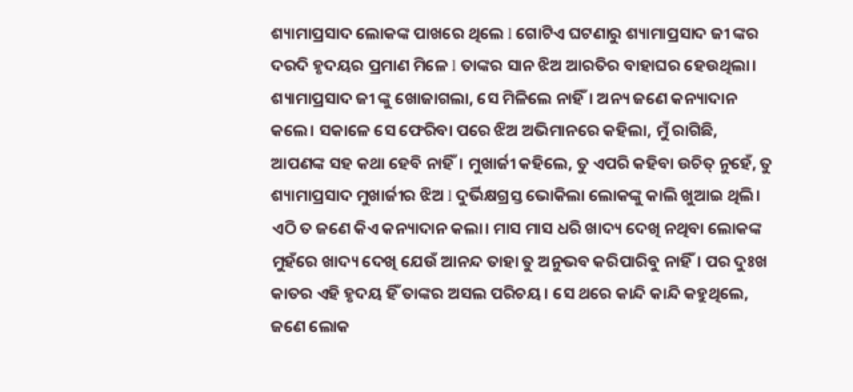ଶ୍ୟାମାପ୍ରସାଦ ଲୋକଙ୍କ ପାଖରେ ଥିଲେ l ଗୋଟିଏ ଘଟଣାରୁ ଶ୍ୟାମାପ୍ରସାଦ ଜୀ ଙ୍କର ଦରଦି ହୃଦୟର ପ୍ରମାଣ ମିଳେ l ତାଙ୍କର ସାନ ଝିଅ ଆରତିର ବାହାଘର ହେଉଥିଲା। ଶ୍ୟାମାପ୍ରସାଦ ଜୀ ଙ୍କୁ ଖୋଜାଗଲା, ସେ ମିଳିଲେ ନାହିଁ। ଅନ୍ୟ ଜଣେ କନ୍ୟାଦାନ କଲେ। ସକାଳେ ସେ ଫେରିବା ପରେ ଝିଅ ଅଭିମାନରେ କହିଲା, ମୁଁ ରାଗିଛି, ଆପଣଙ୍କ ସହ କଥା ହେବି ନାହିଁ।‌ ମୁଖାର୍ଜୀ କହିଲେ, ତୁ ଏପରି କହିବା ଉଚିତ୍ ନୁହେଁ, ତୁ ଶ୍ୟାମାପ୍ରସାଦ ମୁଖାର୍ଜୀର ଝିଅ l ଦୁର୍ଭିକ୍ଷଗ୍ରସ୍ତ ଭୋକିଲା ଲୋକଙ୍କୁ କାଲି ଖୁଆଇ ଥିଲି। ଏଠି ତ ଜଣେ କିଏ କନ୍ୟାଦାନ କଲା।‌ ମାସ ମାସ ଧରି ଖାଦ୍ୟ ଦେଖି ନଥିବା ଲୋକଙ୍କ ମୁହଁରେ ଖାଦ୍ୟ ଦେଖି ଯେଉଁ ଆନନ୍ଦ ତାହା ତୁ ଅନୁଭବ କରିପାରିବୁ ନାହିଁ। ପର ଦୁଃଖ କାତର ଏହି ହୃଦୟ ହିଁ ତାଙ୍କର ଅସଲ ପରିଚୟ। ସେ ଥରେ କାନ୍ଦି କାନ୍ଦି କହୁଥିଲେ, ଜଣେ ଲୋକ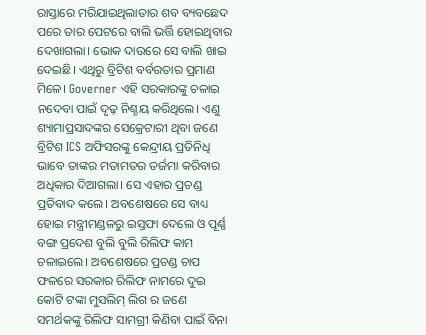ରାସ୍ତାରେ ମରିଯାଇଥିଲାତାର ଶବ ବ୍ୟବଛେଦ ପରେ ତାର ପେଟରେ ବାଲି ଭର୍ତ୍ତି ହୋଇଥିବାର ଦେଖାଗଲା। ଭୋକ ଦାଉରେ ସେ ବାଲି ଖାଇ ଦେଇଛି। ଏଥିରୁ ବ୍ରିଟିଶ ବର୍ବରତାର ପ୍ରମାଣ ମିଳେ। Governer ଏହି ସରକାରଙ୍କୁ ଚଳାଇ ନଦେବା ପାଇଁ ଦୃଢ଼ ନିଶ୍ଚୟ କରିଥିଲେ। ଏଣୁ ଶ୍ୟାମାପ୍ରସାଦଙ୍କର ସେକ୍ରେଟାରୀ ଥିବା ଜଣେ ବ୍ରିଟିଶ ICS ଅଫିସରଙ୍କୁ କେନ୍ଦ୍ରୀୟ ପ୍ରତିନିଧି ଭାବେ ତାଙ୍କର ମତାମତର ତର୍ଜମା କରିବାର ଅଧିକାର ଦିଆଗଲା। ସେ ଏହାର ପ୍ରଚଣ୍ଡ ପ୍ରତିବାଦ କଲେ। ଅବଶେଷରେ ସେ ବାଧ୍ୟ ହୋଇ ମନ୍ତ୍ରୀମଣ୍ଡଳରୁ ଇସ୍ତଫା ଦେଲେ ଓ ପୂର୍ଣ୍ଣ ବଙ୍ଗ ପ୍ରଦେଶ ବୁଲି ବୁଲି ରିଲିଫ କାମ ଚଳାଇଲେ। ଅବଶେଷରେ ପ୍ରଚଣ୍ଡ ଚାପ ଫଳରେ ସରକାର ରିଲିଫ ନାମରେ ଦୁଇ କୋଟି ଟଙ୍କା ମୁସଲିମ୍ ଲିଗ ର ଜଣେ ସମର୍ଥକଙ୍କୁ ରିଲିଫ ସାମଗ୍ରୀ କିଣିବା ପାଇଁ ବିନା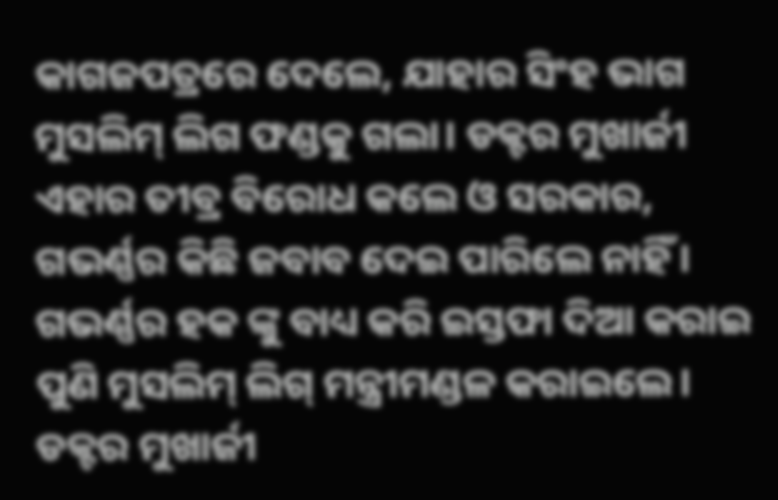କାଗଜପତ୍ରରେ ଦେଲେ, ଯାହାର ସିଂହ ଭାଗ ମୁସଲିମ୍ ଲିଗ ଫଣ୍ଡକୁ ଗଲା। ଡକ୍ଟର ମୁଖାର୍ଜୀ ଏହାର ତୀବ୍ର ବିରୋଧ କଲେ ଓ ସରକାର, ଗଭର୍ଣ୍ଣର କିଛି ଜବାବ ଦେଇ ପାରିଲେ ନାହିଁ। ଗଭର୍ଣ୍ଣର ହକ ଙ୍କୁ ବାଧ୍ୟ କରି ଇସ୍ତଫା ଦିଆ କରାଇ ପୁଣି ମୁସଲିମ୍ ଲିଗ୍ ମନ୍ତ୍ରୀମଣ୍ଡଳ କରାଇଲେ। ଡକ୍ଟର ମୁଖାର୍ଜୀ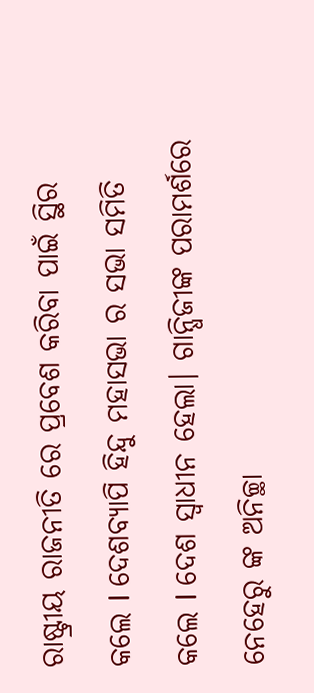ରାଷ୍ଟ୍ରୀୟ ରାଜନୀତି ରେ ପ୍ରବେଶ କରିବା ପାଇଁ ସ୍ଥିର କଲେ l ଦେଶବ୍ୟାପି ହିନ୍ଦୁ ମହାସଭା ର ସଭା ସମିତି କଲେ l ଦେଶ ସ୍ୱାଧୀନ ହେଲା। ଗାନ୍ଧିଜୀଙ୍କ ପରାମର୍ଶରେ ନେହେରୁ ଙ୍କ ଅନିଚ୍ଛା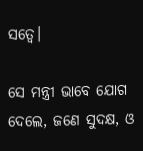ସତ୍ୱେ।

ସେ ମନ୍ତ୍ରୀ ଭାବେ ଯୋଗ ଦେଲେ, ଜଣେ ସୁଦକ୍ଷ, ଓ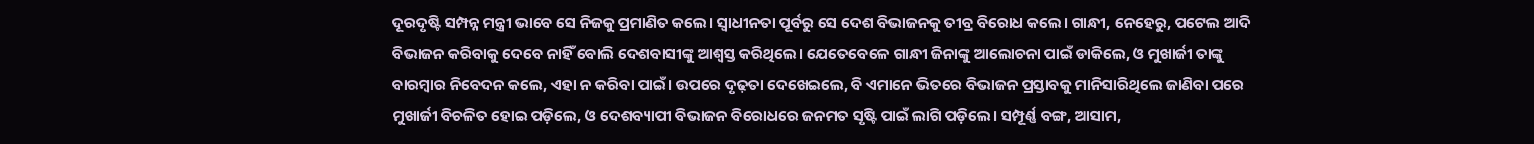ଦୂରଦୃଷ୍ଟି ସମ୍ପନ୍ନ ମନ୍ତ୍ରୀ ଭାବେ ସେ ନିଜକୁ ପ୍ରମାଣିତ କଲେ। ସ୍ୱାଧୀନତା ପୂର୍ବରୁ ସେ ଦେଶ ବିଭାଜନକୁ ତୀବ୍ର ବିରୋଧ କଲେ। ଗାନ୍ଧୀ, ନେହେରୁ, ପଟେଲ ଆଦି ବିଭାଜନ କରିବାକୁ ଦେବେ ନାହିଁ ବୋଲି ଦେଶବାସୀଙ୍କୁ ଆଶ୍ୱସ୍ତ କରିଥିଲେ। ଯେତେବେଳେ ଗାନ୍ଧୀ ଜିନାଙ୍କୁ ଆଲୋଚନା ପାଇଁ ଡାକିଲେ, ଓ ମୁଖାର୍ଜୀ ତାଙ୍କୁ ବାରମ୍ବାର ନିବେଦନ କଲେ, ଏହା ନ କରିବା ପାଇଁ। ଉପରେ ଦୃଢ଼ତା ଦେଖେଇଲେ, ବି ଏମାନେ ଭିତରେ ବିଭାଜନ ପ୍ରସ୍ତାବକୁ ମାନିସାରିଥିଲେ ଜାଣିବା ପରେ ମୁଖାର୍ଜୀ ବିଚଳିତ ହୋଇ ପଡ଼ିଲେ, ଓ ଦେଶବ୍ୟାପୀ ବିଭାଜନ ବିରୋଧରେ ଜନମତ ସୃଷ୍ଟି ପାଇଁ ଲାଗି ପଡ଼ିଲେ।‌ ସମ୍ପୂର୍ଣ୍ଣ ବଙ୍ଗ, ଆସାମ,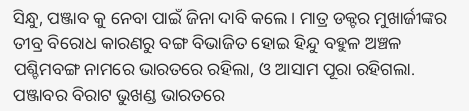ସିନ୍ଧୁ, ପଞ୍ଜାବ କୁ ନେବା ପାଇଁ ଜିନା ଦାବି କଲେ। ମାତ୍ର ଡକ୍ଟର ମୁଖାର୍ଜୀଙ୍କର ତୀବ୍ର ବିରୋଧ କାରଣରୁ ବଙ୍ଗ ବିଭାଜିତ ହୋଇ ହିନ୍ଦୁ ବହୁଳ ଅଞ୍ଚଳ ପଶ୍ଚିମବଙ୍ଗ ନାମରେ ଭାରତରେ ରହିଲା, ଓ ଆସାମ ପୂରା ରହିଗଲା. ପଞ୍ଜାବର ବିରାଟ ଭୁଖଣ୍ଡ ଭାରତରେ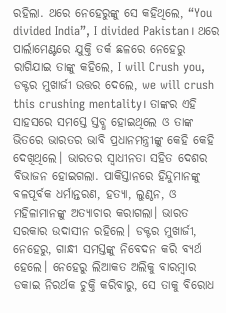ରହିଲା. ଥରେ ନେହେରୁଙ୍କୁ ସେ କହିଥିଲେ, “You divided India”, I divided Pakistan। ଥରେ ପାର୍ଲାମେଣ୍ଟରେ ଯୁକ୍ତି ତର୍କ ଛଳରେ ନେହେରୁ ରାଗିଯାଇ ତାଙ୍କୁ କହିଲେ, I will Crush you, ଡକ୍ଟର ମୁଖାର୍ଜୀ ଉତ୍ତର ଦେଲେ, we will crush this crushing mentality। ତାଙ୍କର ଏହି ସାହସରେ ସମସ୍ତେ ସ୍ତବ୍ଧ ହୋଇଥିଲେ ଓ ତାଙ୍କ ଭିତରେ ଭାରତର ଭାବି ପ୍ରଧାନମନ୍ତ୍ରୀଙ୍କୁ କେହି କେହି ଦେଖିଥିଲେ। ଭାରତର ସ୍ୱାଧୀନତା ସହିତ ଦେଶର ବିଭାଜନ ହୋଇଗଲା. ପାକିସ୍ତାନରେ ହିନ୍ଦୁମାନଙ୍କୁ ବଳପୂର୍ବକ ଧର୍ମାନ୍ତରଣ, ହତ୍ୟା, ଲୁଣ୍ଠନ, ଓ ମହିଳାମାନଙ୍କୁ ଅତ୍ୟାଚାର କରାଗଲା। ଭାରତ ସରକାର ଉଦାସୀନ ରହିଲେ। ଡକ୍ଟର ମୁଖାର୍ଜୀ, ନେହେରୁ, ଗାନ୍ଧୀ ସମସ୍ତଙ୍କୁ ନିବେଦନ କରି ବ୍ୟର୍ଥ ହେଲେ। ନେହେରୁ ଲିଆକତ ଅଲିକୁ ବାରମ୍ବାର ଡକାଇ ନିରର୍ଥକ ଚୁକ୍ତି କରିବାରୁ, ସେ ତାକୁ ବିରୋଧ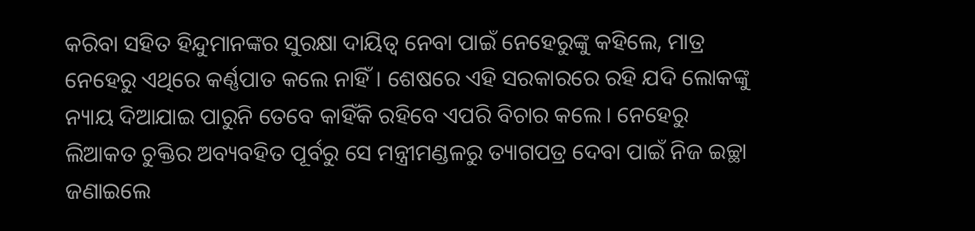କରିବା ସହିତ ହିନ୍ଦୁମାନଙ୍କର ସୁରକ୍ଷା ଦାୟିତ୍ୱ ନେବା ପାଇଁ ନେହେରୁଙ୍କୁ କହିଲେ, ମାତ୍ର ନେହେରୁ ଏଥିରେ କର୍ଣ୍ଣପାତ କଲେ ନାହିଁ। ଶେଷରେ ଏହି ସରକାରରେ ରହି ଯଦି ଲୋକଙ୍କୁ ନ୍ୟାୟ ଦିଆଯାଇ ପାରୁନି ତେବେ କାହିଁକି ରହିବେ ଏପରି ବିଚାର କଲେ। ନେହେରୁ ଲିଆକତ ଚୁକ୍ତିର ଅବ୍ୟବହିତ ପୂର୍ବରୁ ସେ ମନ୍ତ୍ରୀମଣ୍ଡଳରୁ ତ୍ୟାଗପତ୍ର ଦେବା ପାଇଁ ନିଜ ଇଚ୍ଛା ଜଣାଇଲେ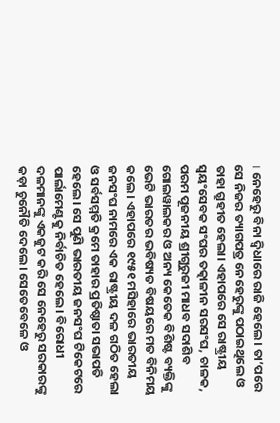। ନେହେରୁ ବିନା ଦ୍ୱିଧାରେ ରାଜି ହେଲେ। ତା’ପରେ ସେ ନିଜର ତ୍ୟାଗପତ୍ର ନେହେରୁଙ୍କୁ ପଠାଇଥିଲେ ଓ ତାହା ଗ୍ରୁହୀତ ହେଲା। ଏହାପରେ ସେ ରାଷ୍ଟ୍ରୀୟ ସ୍ୱୟଂସେବକ ସଂଘର ତତ୍କାଳୀନ ସରସଂଘ, ଚାଳକ, ପରମ ପୂଜନୀୟ ଶ୍ରୀଗୁରୁଜୀ ମାଧବ ସଦାଶିବ ଗୋଲୱାଲକର ଓ ଅନ୍ୟ କେତେକ ବିଶିଷ୍ଟ ବ୍ୟକ୍ତିଙ୍କୁ ଭେଟି ଭାରତର ଭବିଷ୍ୟତ ବିଷୟରେ ମତ ବିନିମୟ କଲେ‌। ଏହାପରେ ୧୯୫୧ ମସିହାରେ ଭାରତୀୟ ଜନସଂଘ ନାମରେ ଏକ ରାଷ୍ଟ୍ରୀୟ ଦଳ ଗଠିତ ହେଲା ଓ ସର୍ବସମ୍ମତି କ୍ରମେ ତାହାର ପ୍ରତିଷ୍ଠାତା ସଭାପତି ହେଲେ। ସେ ପୁଣି ଭାରତୀୟ ଜନସଂଘ ଟିକେଟରେ ପାର୍ଲାମେଣ୍ଟକୁ ନିର୍ବାଚିତ ହେଲେ। ବିରୋଧୀ ଦଳମାନଙ୍କୁ ଏକଜୁଟ କରି ସେ ନେହେରୁ ସରକାରଙ୍କୁ କଡ଼ା ଚୁନୌତି ଦେଲେ। ସେତେବେଳେ ଓ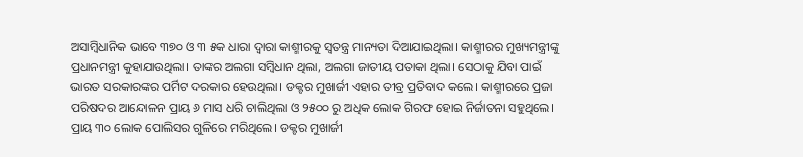ଅସାମ୍ବିଧାନିକ ଭାବେ ୩୭୦ ଓ ୩ ୫କ ଧାରା ଦ୍ୱାରା କାଶ୍ମୀରକୁ ସ୍ୱତନ୍ତ୍ର ମାନ୍ୟତା ଦିଆଯାଇଥିଲା। କାଶ୍ମୀରର ମୁଖ୍ୟମନ୍ତ୍ରୀଙ୍କୁ ପ୍ରଧାନମନ୍ତ୍ରୀ କୁହାଯାଉଥିଲା। ତାଙ୍କର ଅଲଗା ସମ୍ବିଧାନ ଥିଲା, ଅଲଗା ଜାତୀୟ ପତାକା ଥିଲା। ସେଠାକୁ ଯିବା ପାଇଁ ଭାରତ ସରକାରଙ୍କର ପର୍ମିଟ ଦରକାର ହେଉଥିଲା। ଡକ୍ଟର ମୁଖାର୍ଜୀ ଏହାର ତୀବ୍ର ପ୍ରତିବାଦ କଲେ। କାଶ୍ମୀରରେ ପ୍ରଜା ପରିଷଦର ଆନ୍ଦୋଳନ ପ୍ରାୟ ୬ ମାସ ଧରି ଚାଲିଥିଲା ଓ ୨୫୦୦ ରୁ ଅଧିକ ଲୋକ ଗିରଫ ହୋଇ ନିର୍ଜାତନା ସହୁଥିଲେ।‌ ପ୍ରାୟ ୩୦ ଲୋକ ପୋଲିସର ଗୁଳିରେ ମରିଥିଲେ। ଡକ୍ଟର ମୁଖାର୍ଜୀ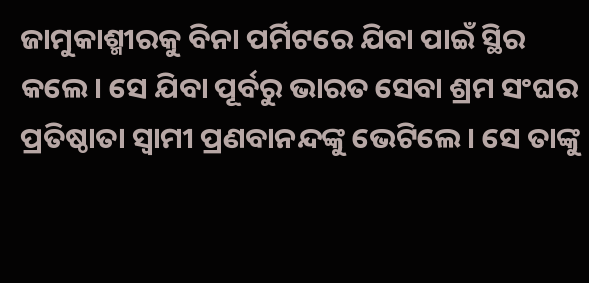ଜାମୁକାଶ୍ମୀରକୁ ବିନା ପର୍ମିଟରେ ଯିବା ପାଇଁ ସ୍ଥିର କଲେ।‌ ସେ ଯିବା ପୂର୍ବରୁ ଭାରତ ସେବା ଶ୍ରମ ସଂଘର ପ୍ରତିଷ୍ଠାତା ସ୍ୱାମୀ ପ୍ରଣବାନନ୍ଦଙ୍କୁ ଭେଟିଲେ।‌ ସେ ତାଙ୍କୁ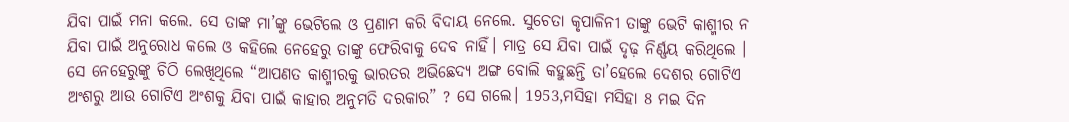ଯିବା ପାଇଁ ମନା କଲେ. ସେ ତାଙ୍କ ମା’ଙ୍କୁ ଭେଟିଲେ ଓ ପ୍ରଣାମ କରି ବିଦାୟ ନେଲେ. ସୁଚେତା କୃପାଳିନୀ ତାଙ୍କୁ ଭେଟି କାଶ୍ମୀର ନ ଯିବା ପାଇଁ ଅନୁରୋଧ କଲେ ଓ କହିଲେ ନେହେରୁ ତାଙ୍କୁ ଫେରିବାକୁ ଦେବ ନାହିଁ। ମାତ୍ର ସେ ଯିବା ପାଇଁ ଦୃଢ଼ ନିର୍ଣ୍ଣୟ କରିଥିଲେ । ସେ ନେହେରୁଙ୍କୁ ଚିଠି ଲେଖିଥିଲେ “ଆପଣତ କାଶ୍ମୀରକୁ ଭାରତର ଅଭିଛେଦ୍ୟ ଅଙ୍ଗ ବୋଲି କହୁଛନ୍ତି ତା’ହେଲେ ଦେଶର ଗୋଟିଏ ଅଂଶରୁ ଆଉ ଗୋଟିଏ ଅଂଶକୁ ଯିବା ପାଇଁ କାହାର ଅନୁମତି ଦରକାର” ? ସେ ଗଲେ। 1953,ମସିହା ମସିହା 8 ମଇ ଦିନ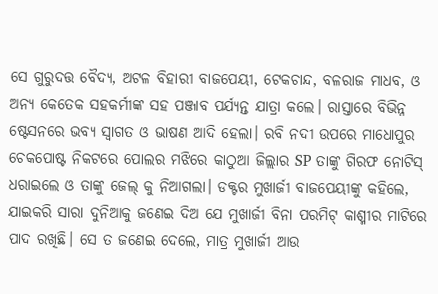ସେ ଗୁରୁଦତ୍ତ ବୈଦ୍ୟ, ଅଟଳ ବିହାରୀ ବାଜପେୟୀ, ଟେକଚାନ୍ଦ, ବଳରାଜ ମାଧବ, ଓ ଅନ୍ୟ କେତେକ ସହକର୍ମୀଙ୍କ ସହ ପଞ୍ଜାବ ପର୍ଯ୍ୟନ୍ତ ଯାତ୍ରା କଲେ। ରାସ୍ତାରେ ବିଭିନ୍ନ ଷ୍ଟେସନରେ ଭବ୍ୟ ସ୍ୱାଗତ ଓ ଭାଷଣ ଆଦି ହେଲା। ରବି ନଦୀ ଉପରେ ମାଧୋପୁର ଚେକପୋଷ୍ଟ ନିକଟରେ ପୋଲର ମଝିରେ କାଠୁଆ ଜିଲ୍ଲାର SP ତାଙ୍କୁ ଗିରଫ ନୋଟିସ୍ ଧରାଇଲେ ଓ ତାଙ୍କୁ ଜେଲ୍ କୁ ନିଆଗଲା। ଡକ୍ଟର ମୁଖାର୍ଜୀ ବାଜପେୟୀଙ୍କୁ କହିଲେ, ଯାଇକରି ସାରା ଦୁନିଆକୁ ଜଣେଇ ଦିଅ ଯେ ମୁଖାର୍ଜୀ ବିନା ପରମିଟ୍ କାଶ୍ମୀର ମାଟିରେ ପାଦ ରଖିଛି। ସେ ତ ଜଣେଇ ଦେଲେ, ମାତ୍ର ମୁଖାର୍ଜୀ ଆଉ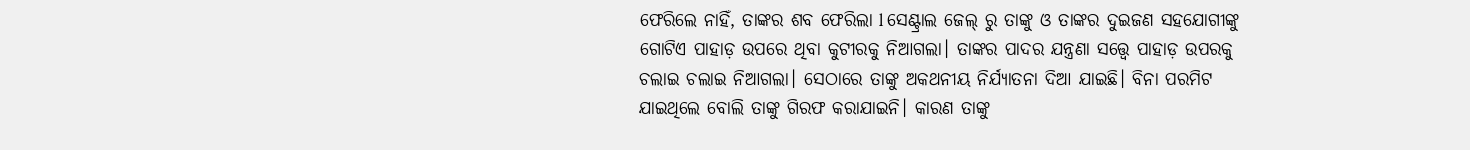ଫେରିଲେ ନାହିଁ, ତାଙ୍କର ଶବ ଫେରିଲା l ସେଣ୍ଟ୍ରାଲ ଜେଲ୍ ରୁ ତାଙ୍କୁ ଓ ତାଙ୍କର ଦୁଇଜଣ ସହଯୋଗୀଙ୍କୁ ଗୋଟିଏ ପାହାଡ଼ ଉପରେ ଥିବା କୁଟୀରକୁ ନିଆଗଲା। ତାଙ୍କର ପାଦର ଯନ୍ତ୍ରଣା ସତ୍ତ୍ୱେ ପାହାଡ଼ ଉପରକୁ ଚଲାଇ ଚଲାଇ ନିଆଗଲା। ସେଠାରେ ତାଙ୍କୁ ଅକଥନୀୟ ନିର୍ଯ୍ୟାତନା ଦିଆ ଯାଇଛି। ବିନା ପରମିଟ ଯାଇଥିଲେ ବୋଲି ତାଙ୍କୁ ଗିରଫ କରାଯାଇନି। କାରଣ ତାଙ୍କୁ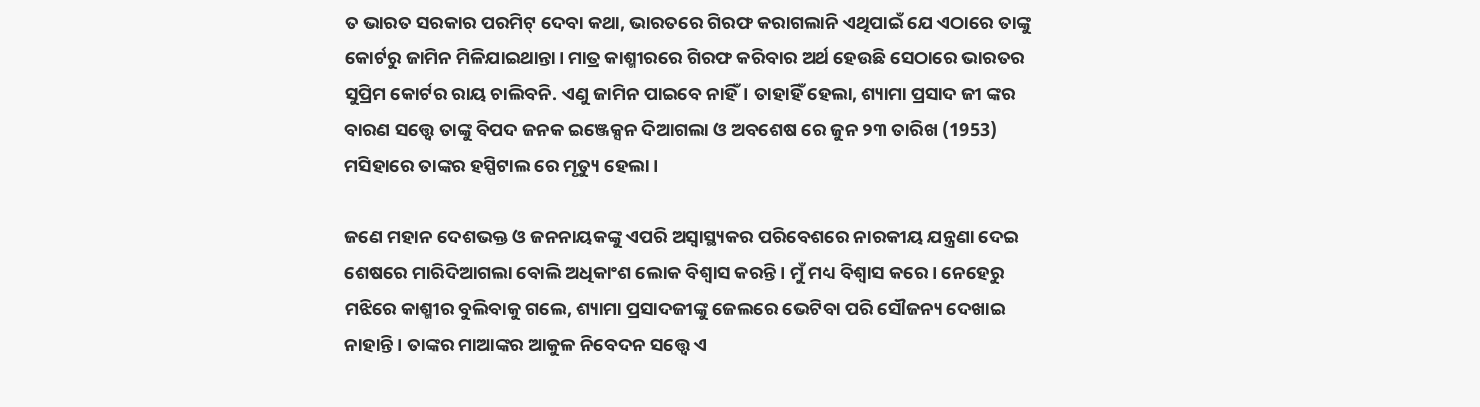ତ ଭାରତ ସରକାର ପରମିଟ୍ ଦେବା କଥା, ଭାରତରେ ଗିରଫ କରାଗଲାନି ଏଥିପାଇଁ ଯେ ଏଠାରେ ତାଙ୍କୁ କୋର୍ଟରୁ ଜାମିନ ମିଳିଯାଇଥାନ୍ତା। ମାତ୍ର କାଶ୍ମୀରରେ ଗିରଫ କରିବାର ଅର୍ଥ ହେଉଛି ସେଠାରେ ଭାରତର ସୁପ୍ରିମ କୋର୍ଟର ରାୟ ଚାଲିବନି. ଏଣୁ ଜାମିନ ପାଇବେ ନାହିଁ। ତାହାହିଁ ହେଲା, ଶ୍ୟାମା ପ୍ରସାଦ ଜୀ ଙ୍କର ବାରଣ ସତ୍ତ୍ୱେ ତାଙ୍କୁ ବିପଦ ଜନକ ଇଞ୍ଜେକ୍ସନ ଦିଆଗଲା ଓ ଅବଶେଷ ରେ ଜୁନ ୨୩ ତାରିଖ (1953) ମସିହାରେ ତାଙ୍କର ହସ୍ପିଟାଲ ରେ ମୃତ୍ୟୁ ହେଲା।

ଜଣେ ମହାନ ଦେଶଭକ୍ତ ଓ ଜନନାୟକଙ୍କୁ ଏପରି ଅସ୍ଵାସ୍ଥ୍ୟକର ପରିବେଶରେ ନାରକୀୟ ଯନ୍ତ୍ରଣା ଦେଇ ଶେଷରେ ମାରିଦିଆଗଲା ବୋଲି ଅଧିକାଂଶ ଲୋକ ବିଶ୍ୱାସ କରନ୍ତି। ମୁଁ ମଧ୍ୟ ବିଶ୍ୱାସ କରେ। ନେହେରୁ ମଝିରେ କାଶ୍ମୀର ବୁଲିବାକୁ ଗଲେ, ଶ୍ୟାମା ପ୍ରସାଦଜୀଙ୍କୁ ଜେଲରେ ଭେଟିବା ପରି ସୌଜନ୍ୟ ଦେଖାଇ ନାହାନ୍ତି। ତାଙ୍କର ମାଆଙ୍କର ଆକୁଳ ନିବେଦନ ସତ୍ତ୍ବେ ଏ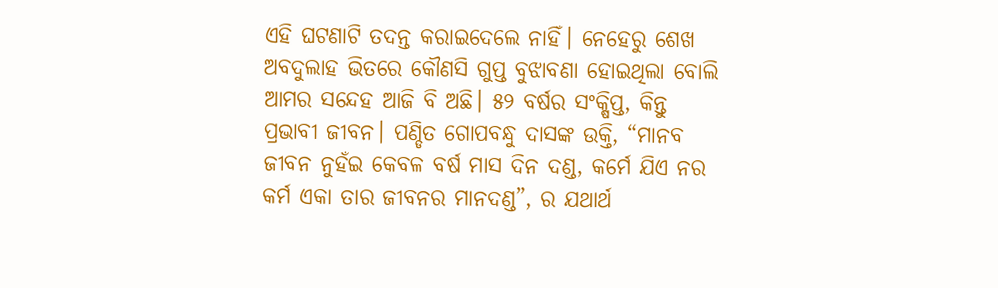ଏହି ଘଟଣାଟି ତଦନ୍ତ କରାଇଦେଲେ ନାହିଁ। ନେହେରୁ ଶେଖ ଅବଦୁଲାହ ଭିତରେ କୌଣସି ଗୁପ୍ତ ବୁଝାବଣା ହୋଇଥିଲା ବୋଲି ଆମର ସନ୍ଦେହ ଆଜି ବି ଅଛି। ୫୨ ବର୍ଷର ସଂକ୍ଷିପ୍ତ, କିନ୍ତୁ ପ୍ରଭାବୀ ଜୀବନ। ପଣ୍ଡିତ ଗୋପବନ୍ଧୁ ଦାସଙ୍କ ଉକ୍ତି, “ମାନବ ଜୀବନ ନୁହଁଇ କେବଳ ବର୍ଷ ମାସ ଦିନ ଦଣ୍ଡ, କର୍ମେ ଯିଏ ନର କର୍ମ ଏକା ତାର ଜୀବନର ମାନଦଣ୍ଡ”, ର ଯଥାର୍ଥ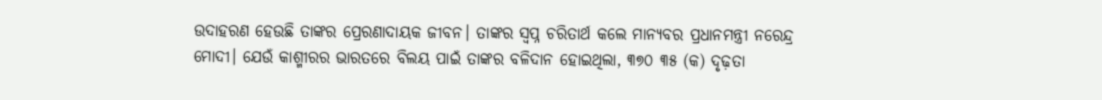ଉଦାହରଣ ହେଉଛି ତାଙ୍କର ପ୍ରେରଣାଦାୟକ ଜୀବନ।‌ ତାଙ୍କର ସ୍ୱପ୍ନ ଚରିତାର୍ଥ କଲେ ମାନ୍ୟବର ପ୍ରଧାନମନ୍ତ୍ରୀ ନରେନ୍ଦ୍ର ମୋଦୀ। ଯେଉଁ କାଶ୍ମୀରର ଭାରତରେ ବିଲୟ ପାଇଁ ତାଙ୍କର ବଳିଦାନ ହୋଇଥିଲା, ୩୭୦ ୩୫ (କ) ଦୃଢ଼ତା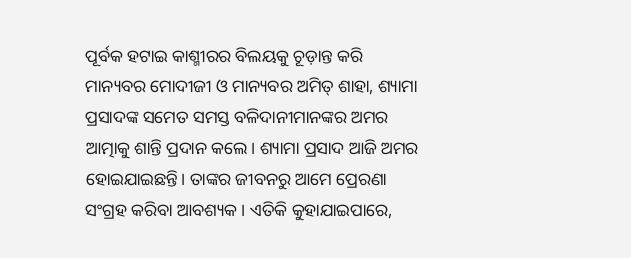ପୂର୍ବକ ହଟାଇ କାଶ୍ମୀରର ବିଲୟକୁ ଚୂଡ଼ାନ୍ତ କରି ମାନ୍ୟବର ମୋଦୀଜୀ ଓ ମାନ୍ୟବର ଅମିତ୍ ଶାହା, ଶ୍ୟାମା ପ୍ରସାଦଙ୍କ ସମେତ ସମସ୍ତ ବଳିଦାନୀମାନଙ୍କର ଅମର ଆତ୍ମାକୁ ଶାନ୍ତି ପ୍ରଦାନ କଲେ। ଶ୍ୟାମା ପ୍ରସାଦ ଆଜି ଅମର ହୋଇଯାଇଛନ୍ତି। ତାଙ୍କର ଜୀବନରୁ ଆମେ ପ୍ରେରଣା ସଂଗ୍ରହ କରିବା ଆବଶ୍ୟକ। ଏତିକି କୁହାଯାଇପାରେ,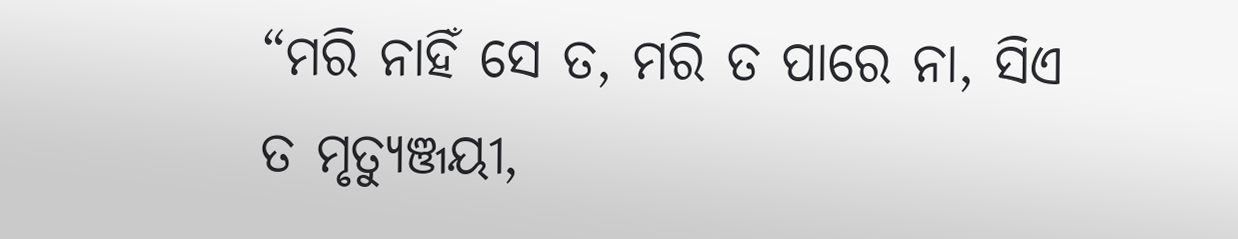“ମରି ନାହିଁ ସେ ତ, ମରି ତ ପାରେ ନା, ସିଏ ତ ମୃତ୍ୟୁଞ୍ଜୟୀ,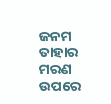ଜନମ ତାହାର ମରଣ ଉପରେ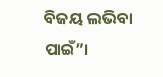ବିଜୟ ଲଭିବା ପାଇଁ”।